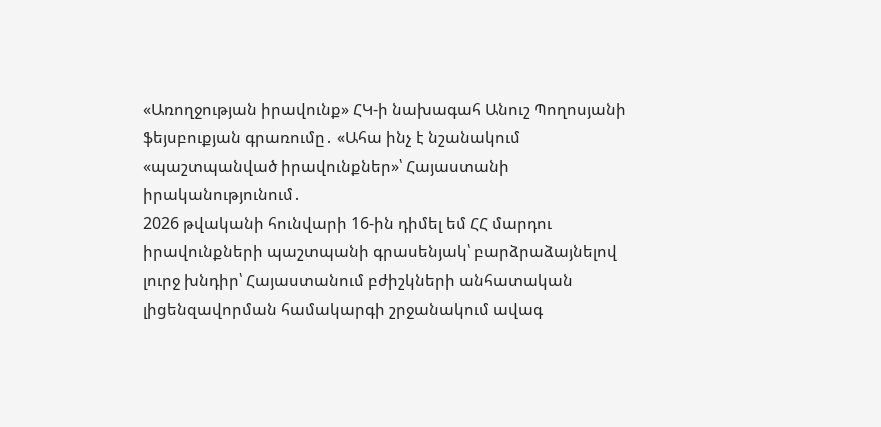«Առողջության իրավունք» ՀԿ-ի նախագահ Անուշ Պողոսյանի ֆեյսբուքյան գրառումը․ «Ահա ինչ է նշանակում «պաշտպանված իրավունքներ»՝ Հայաստանի իրականությունում․
2026 թվականի հունվարի 16-ին դիմել եմ ՀՀ մարդու իրավունքների պաշտպանի գրասենյակ՝ բարձրաձայնելով լուրջ խնդիր՝ Հայաստանում բժիշկների անհատական լիցենզավորման համակարգի շրջանակում ավագ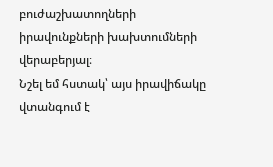բուժաշխատողների իրավունքների խախտումների վերաբերյալ։
Նշել եմ հստակ՝ այս իրավիճակը վտանգում է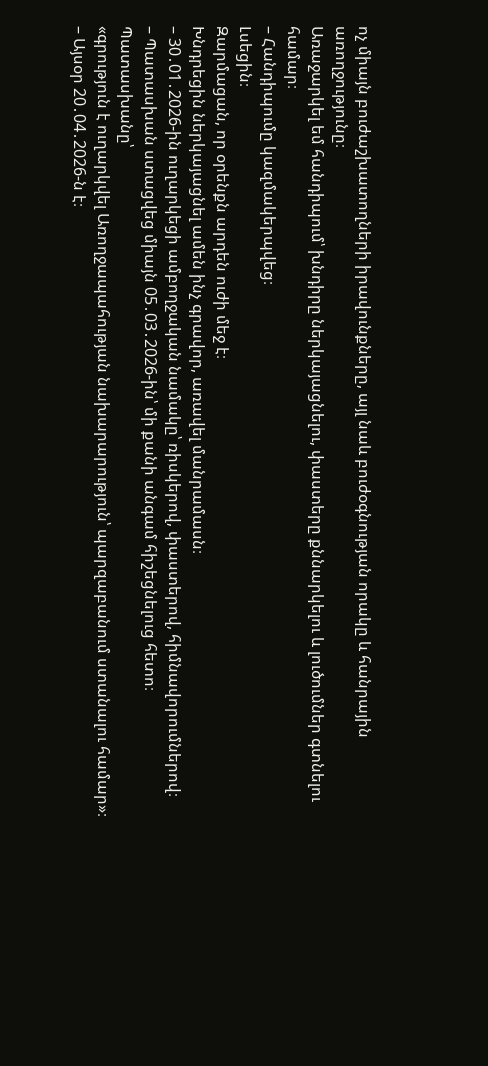ոչ միայն բուժաշխատողների իրավունքները, այլ նաև բուժօգնության որակը և հանրային առողջությունը։
Առաջարկել եմ հանդիպում՝ խնդիրը ներկայացնելու, փաստերը քննարկելու և լուծումներ գտնելու համար։
– Հանդիպումը կազմակերպվեց։
Լսեցին։
Զարմացան, որ օրենքն արդեն ուժի մեջ է։
Խնդրեցին ներկայացնել ամեն ինչ գրավոր, առավել մանրամասն։
– 30․01․2026-ին ուղարկեցի ամբողջական նամակը՝ ռիսկերով, փաստերով, հիմնավորումներով։
– Պատասխան ստացվեց միայն 05․03․2026-ին՝ մի քանի անգամ հիշեցնելուց հետո։
Պատասխանը՝
«գրություն է ուղարկվել Առողջապահության նախարարություն՝ պարզաբանում ստանալու համար»։
– Այսօր 20․04․2026-ն է։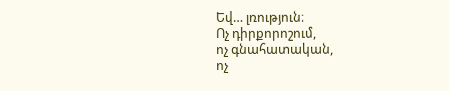Եվ… լռություն։
Ոչ դիրքորոշում,
ոչ գնահատական,
ոչ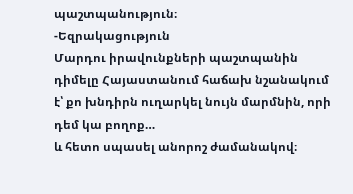պաշտպանություն։
-Եզրակացություն
Մարդու իրավունքների պաշտպանին դիմելը Հայաստանում հաճախ նշանակում է՝ քո խնդիրն ուղարկել նույն մարմնին, որի դեմ կա բողոք…
և հետո սպասել անորոշ ժամանակով։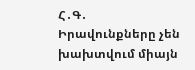Հ․Գ․ Իրավունքները չեն խախտվում միայն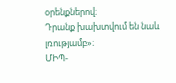օրենքներով։
Դրանք խախտվում են նաև լռությամբ»։
ՄԻՊ-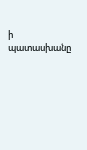ի պատասխանը